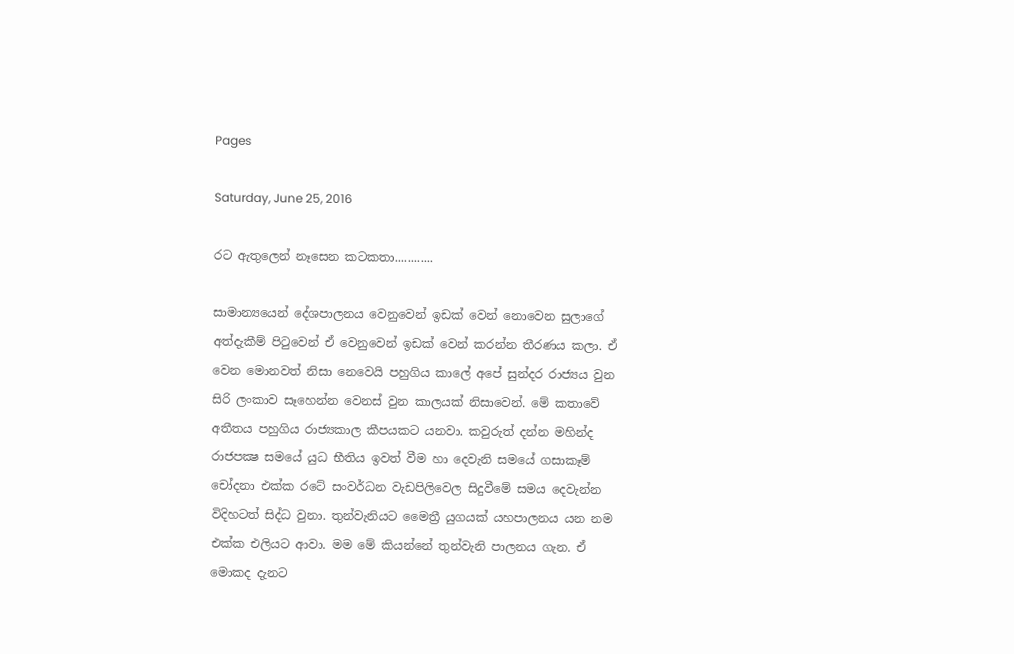Pages

Saturday, June 25, 2016

රට ඇතුලෙන් නෑසෙන කටකතා............

සාමාන්‍යයෙන් දේශපාලනය වෙනුවෙන් ඉඩක් වෙන් නොවෙන සුලාගේ අත්දැකීම් පිටුවෙන් ඒ වෙනුවෙන් ඉඩක් වෙන් කරන්න තීරණය කලා. ඒ වෙන මොනවත් නිසා නෙවෙයි පහුගිය කාලේ අපේ සුන්දර රාජ්‍යය වුන සිරි ලංකාව සෑහෙන්න වෙනස් වුන කාලයක් නිසාවෙන්. මේ කතාවේ අතීතය පහුගිය රාජ්‍යකාල කීපයකට යනවා. කවුරුත් දන්න මහින්ද රාජපක්‍ෂ සමයේ යුධ භීතිය ඉවත් වීම හා දෙවැනි සමයේ ගසාකෑම් චෝදනා එක්ක රටේ සංවර්ධන වැඩපිලිවෙල සිදුවීමේ සමය දෙවැන්න විදිහටත් සිද්ධ වුනා. තුන්වැනියට මෛත්‍රී යුගයක් යහපාලනය යන නම එක්ක එලියට ආවා. මම මේ කියන්නේ තුන්වැනි පාලනය ගැන. ඒ මොකද දැනට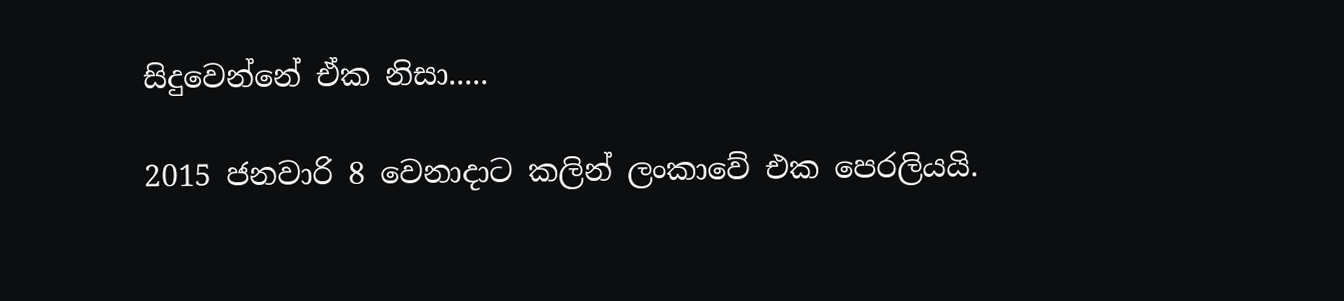සිදුවෙන්නේ ඒක නිසා.....

2015 ජනවාරි 8 වෙනාදාට කලින් ලංකාවේ එක පෙරලියයි.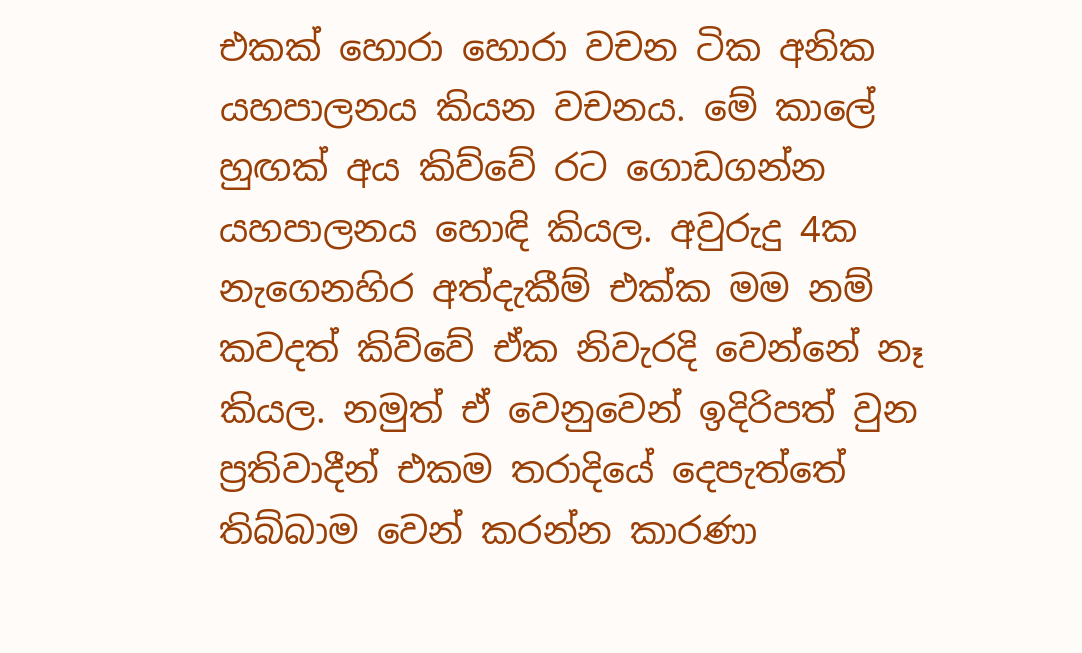එකක් හොරා හොරා වචන ටික අනික යහපාලනය කියන වචනය. මේ කාලේ හුඟක් අය කිව්වේ රට ගොඩගන්න යහපාලනය හොඳි කියල. අවුරුදු 4ක නැගෙනහිර අත්දැකීම් එක්ක මම නම් කවදත් කිව්වේ ඒක නිවැරදි වෙන්නේ නෑ කියල. නමුත් ඒ වෙනුවෙන් ඉදිරිපත් වුන ප්‍රතිවාදීන් එකම තරාදියේ දෙපැත්තේ තිබ්බාම වෙන් කරන්න කාරණා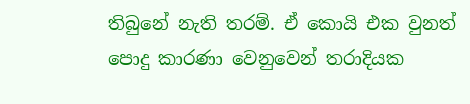තිබුනේ නැති තරම්. ඒ කොයි එක වුනත් පොදු කාරණා වෙනුවෙන් තරාදියක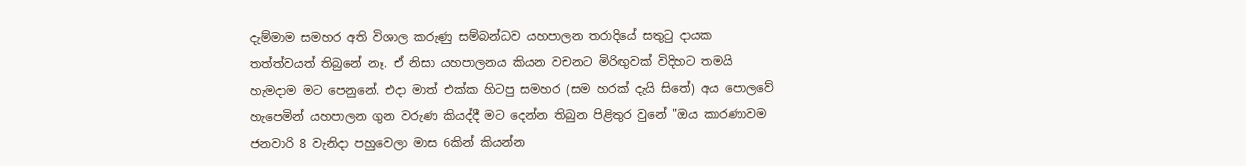දැම්මාම සමහර අති විශාල කරුණු සම්බන්ධව යහපාලන තරාදියේ සතුටු දායක තත්ත්වයත් තිබුනේ නෑ. ඒ නිසා යහපාලනය කියන වචනට මිරිඟුවක් විදිහට තමයි හැමදාම මට පෙනුනේ. එදා මාත් එක්ක හිටපු සමහර (සම හරක් දැයි සිතේ) අය පොලවේ හැපෙමින් යහපාලන ගුන වරුණ කියද්දී මට දෙන්න තිබුන පිළිතුර වුනේ "ඔය කාරණාවම ජනවාරි 8 වැනිදා පහුවෙලා මාස 6කින් කියන්න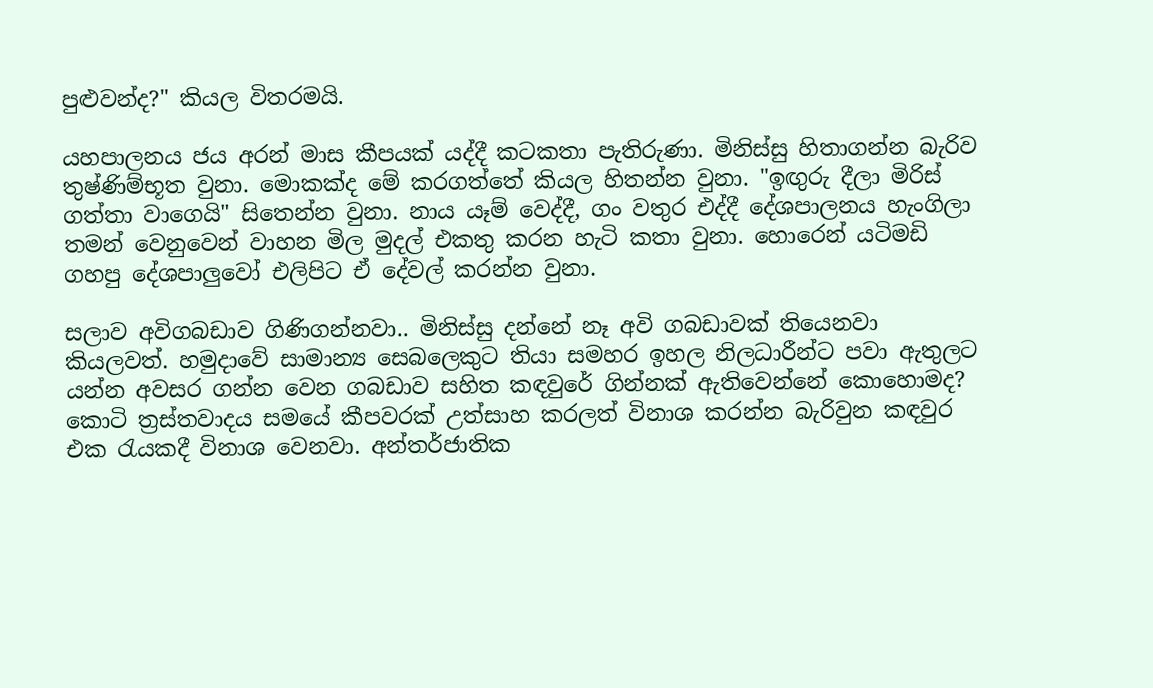පුළුවන්ද?" කියල විතරමයි.

යහපාලනය ජය අරන් මාස කීපයක් යද්දී කටකතා පැතිරුණා. මිනිස්සු හිතාගන්න බැරිව තුෂ්ණිම්භූත වුනා. මොකක්ද මේ කරගත්තේ කියල හිතන්න වුනා. "ඉඟුරු දීලා මිරිස් ගත්තා වා‍ගෙයි" සි‍තෙන්න වුනා. නාය යෑම් වෙද්දී, ගං වතුර එද්දී දේශපාලනය හැංගිලා තමන් වෙනුවෙන් වාහන මිල මුදල් එකතු කරන හැටි කතා වුනා. හොරෙන් යටිමඩි ගහපු දේශපාලුවෝ එලිපිට ඒ දේවල් කරන්න වුනා.

සලාව අවිගබඩාව ගිණිගන්නවා.. මිනිස්සු දන්නේ නෑ අවි ගබඩාවක් තියෙනවා කියලවත්. හමුදාවේ සාමාන්‍ය සෙබලෙකුට තියා සමහර ඉහල නිලධාරීන්ට පවා ඇතුලට යන්න අවසර ගන්න වෙන ගබඩාව සහිත කඳවුරේ ගින්නක් ඇතිවෙන්නේ කොහොමද? කොටි ත්‍රස්තවාදය සමයේ කීපවරක් උත්සාහ කරලත් විනාශ කරන්න බැරිවුන කඳවුර එක රැයකදී විනාශ වෙනවා. අන්තර්ජාතික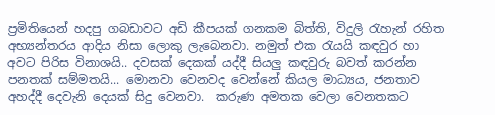ප්‍රමිතියෙන් හදපු ගබඩාවට අඩි කීපයක් ගනකම බිත්ති, විදුලි රැහැන් රහිත අභ්‍යන්තරය ආදිය නිසා ලොකු ලැබෙනවා. නමුත් එක රැයයි කඳවුර හා අවට පිරිස විනාශයි.. දවසක් දෙකක් යද්දී සියලු කඳවුරු බවත් කරන්න පනතක් සම්මතයි... මොනවා වෙනවද වෙන්නේ කියල මාධ්‍යය, ජනතාව අහද්දී දෙවැනි දෙයක් සිදු වෙනවා.  කරුණ අමතක වෙලා වෙනතකට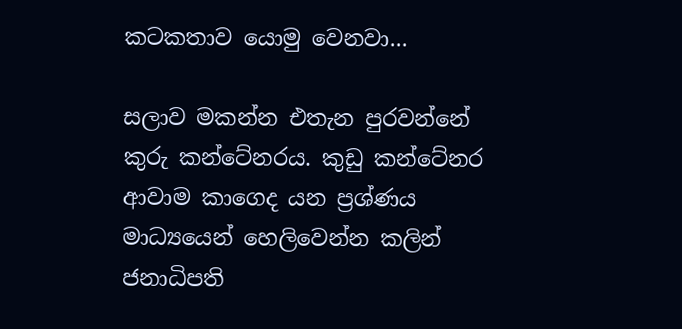කටකතාව යොමු වෙනවා...

සලාව මකන්න එතැන පුරවන්නේ කුරු කන්ටේනරය. කුඩු කන්ටේනර ආවාම කාගෙද යන ප්‍රශ්ණය මාධ්‍යයෙන් හෙලිවෙන්න කලින් ජනාධිපති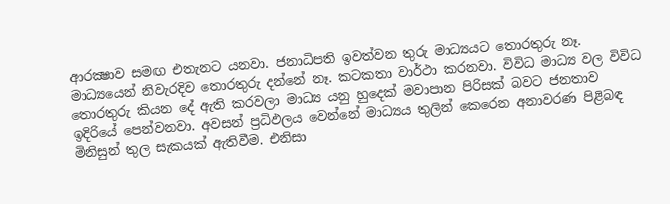ආරක්‍ෂාව සමඟ එතැනට යනවා. ජනාධිපති ඉවත්වන තුරු මාධ්‍යයට තොරතුරු නෑ. මාධ්‍යයෙන් නිවැරදිව තොරතුරු දන්නේ නෑ. කටකතා වාර්ථා කරනවා. විවිධ මාධ්‍ය වල විවිධ තොරතුරු කියන දේ ඇති කරවලා මාධ්‍ය යනු හුදෙක් මවාපාන පිරිසක් බවට ජනතාව ඉදිරි‍යේ පෙන්වනවා. අවසන් ප්‍රධිඵලය වෙන්නේ මාධ්‍යය තුලින් කෙරෙන අනාවරණ පිළිබඳ මිනිසුන් තුල සැකයක් ඇතිවීම. එනිසා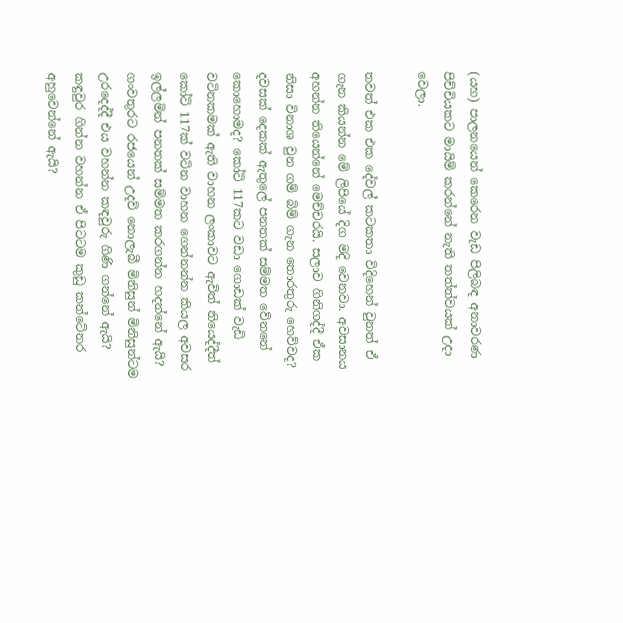(යහ) පාලනයෙන් කෙරෙන වැඩ පිලිබඳ අනාවරණ පිච්චියකට මායිම් කරන්නේ නැති තත්ත්වයක් උදා වෙලා.

තවත් එක එක දේවල් කටකතා විදිහෙන් වුනත් ඒ ගැන කියන්න මේ ලිපියේ දිග මදි වෙනවා. අවසානය අහන්න තියෙන්නේ මෙච්චරයි. සලාව ගිනිගද්දී ඒක නිසා විනාශ වුන ගම් බිම් ගැන තොරතුරු හෙව්වද? දවසක් දෙකක් ඇතුලේ පනතක් සම්මත වේනනේ කොහොමද? කෝටි 117කට වඩා ගොඩක් වැඩි වටිනකමක් ඇති වාහන ලංකාවට ඇවිත් තියෙද්දීත් කෝටි 117ක් වටින වාහන ගෙන්නන්න කියල අවසර ඉල්ලමින් පනතක් සම්මත කරගන්න හදන්නේ ඇයි? ගංවතුරට රජයෙන් උදව් නොලැබී මිනිසුන් මිනිසුන්ටම උරදෙද්දී එය වහන්න කඳවුරු ගිණි ගන්නේ ඇයි? කඳුවුර ගින්න වහන්න ඒ පිටටම කුඩු කන්ටේනර අහුවෙන්නේ ඇයි?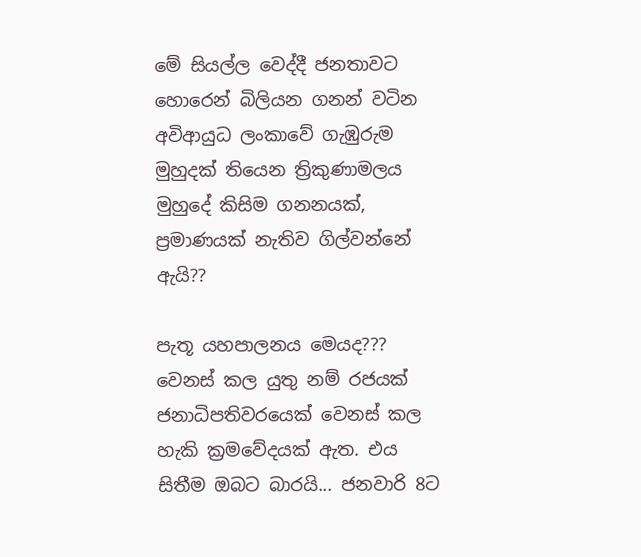මේ සියල්ල වෙද්දී ජනතාවට හොරෙන් බිලියන ගනන් වටින අවිආයුධ ලංකාවේ ගැඹුරුම මුහුදක් තියෙන ත්‍රිකුණාමලය මුහුදේ කිසිම ගනනයක්, ප්‍රමාණයක් නැතිව ගිල්වන්නේ ඇයි??

පැතූ යහපාලනය මෙයද??? වෙනස් කල යුතු නම් රජයක් ජනාධිපතිවරයෙක් වෙනස් කල හැකි ක්‍රමවේදයක් ඇත. එය සිතීම ඔබට බාරයි... ජනවාරි 8ට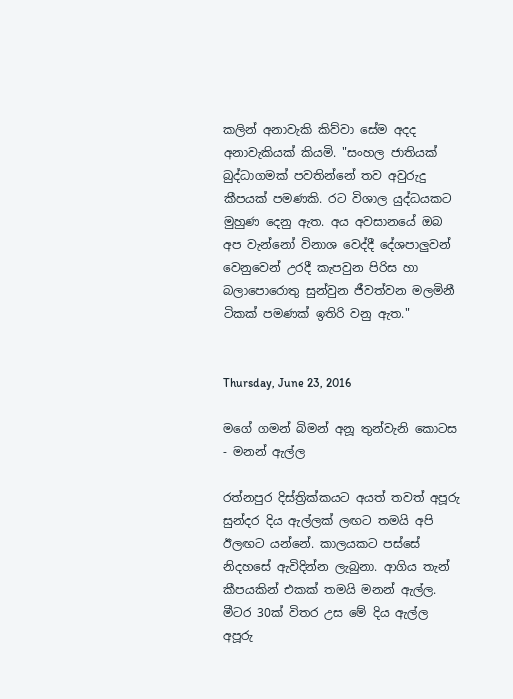කලින් අනාවැකි කිව්වා සේම අදද අනාවැකියක් කියමි. "සංහල ජාතියක් බුද්ධාගමක් පවතින්නේ තව අවුරුදු කීපයක් පමණකි. රට විශාල යුද්ධයකට මුහුණ දෙනු ඇත. අය අවසානයේ ඔබ අප වැන්නෝ විනාශ වෙද්දී දේශපාලුවන් වෙනුවෙන් උරදී කැපවුන පිරිස හා බලාපොරොතු සුන්වුන ජීවත්වන මලමිනී ටිකක් පමණක් ඉතිරි වනු ඇත."


Thursday, June 23, 2016

මගේ ගමන් බිමන් අනූ තුන්වැනි කොටස - මනන් ඇල්ල

රත්නපුර දිස්ත්‍රික්කයට අයත් තවත් අපූරු සුන්දර දිය ඇල්ලක් ලඟට තමයි අපි ඊලඟට යන්නේ. කාලයකට පස්සේ නිදහසේ ඇවිදින්න ලැබුනා. ආගිය තැන් කීපයකින් එකක් තමයි මනන් ඇල්ල. මීටර 30ක් විතර උස මේ දිය ඇල්ල අපූරු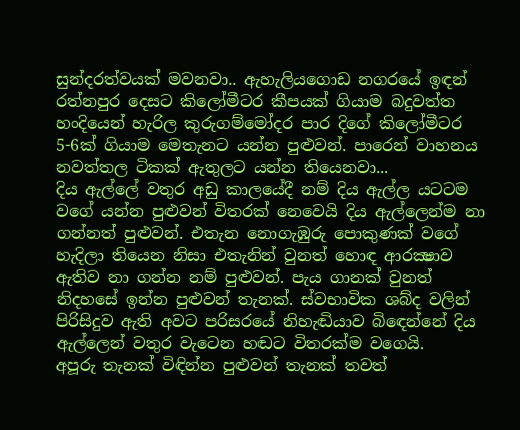සුන්දරත්වයක් මවනවා.. ඇහැලියගොඩ නගරයේ ඉඳන් රත්නපුර දෙසට කිලෝමීටර කීපයක් ගියාම බදුවත්ත හංදියෙන් හැරිල කුරුගම්මෝදර පාර දිගේ කි‍ලෝමීටර 5-6ක් ගියාම මෙතැනට යන්න පුළුවන්. පාරෙන් වාහනය නවත්තල ටිකක් ඇතුලට යන්න තියෙනවා...
දිය ඇල්ලේ වතුර අඩු කාලයේදී නම් දිය ඇල්ල යටටම වගේ යන්න පුළුවන් විතරක් නෙවෙයි දිය ඇල්ලෙන්ම නා ගන්නත් පුළුවන්. එතැන නොගැඹුරු පොකුණක් වගේ හැදිලා තියෙන නිසා එතැනින් වුනත් හොඳ ආරක්‍ෂාව ඇතිව නා ගන්න නම් පුළුවන්. පැය ගානක් වුනත් නිදහසේ ඉන්න පුළුවන් තැනක්. ස්වභාවික ශබ්ද වලින් පිරිසිදුව ඇති අවට පරිසරයේ නිහැඬියාව බි‍ඳෙන්නේ දිය ඇල්ලෙන් වතුර වැටෙන හඬට විතරක්ම වගෙයි.
අපූරු තැනක් විඳින්න පුළුවන් තැනක් තවත්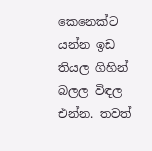කෙනෙක්ට යන්න ඉඩ තියල ගිහින් බලල විඳල එන්න. තවත්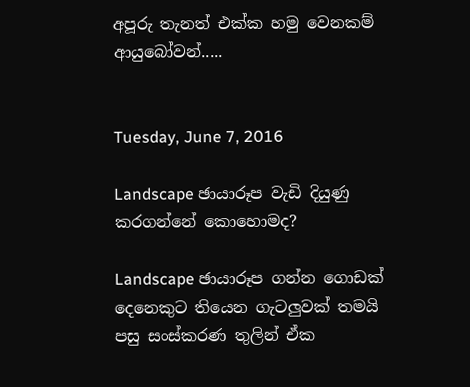අපූරු තැනත් එක්ක හමු වෙනකම් ආයුබෝවන්.....


Tuesday, June 7, 2016

Landscape ඡායාරූප වැඩි දියුණු කරගන්නේ කොහොමද?

Landscape ඡායාරූප ගන්න ගොඩක් දෙනෙකුට තියෙන ගැටලුවක් තමයි පසු සංස්කරණ තුලින් ඒක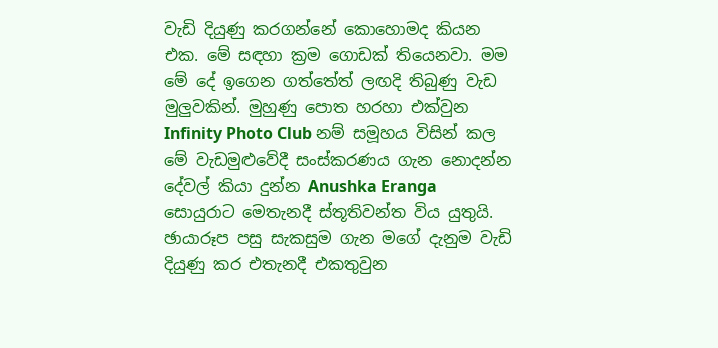වැඩි දියුණු කරගන්නේ කොහොමද කියන එක. මේ සඳහා ක්‍රම ගොඩක් තියෙනවා. මම මේ දේ ඉගෙන ගත්තේත් ලඟදි තිබුණු වැඩ මුලුවකින්. මුහුණු පොත හරහා එක්වුන Infinity Photo Club නම් සමූහය විසින් කල මේ වැඩමුළුවේදී සංස්කරණය ගැන නොදන්න දේවල් කියා දුන්න Anushka Eranga සොයුරාට මෙතැනදී ස්තූතිවන්ත විය යුතුයි. ඡායාරූප පසු සැකසුම ගැන මගේ දැනුම වැඩි දියුණු කර එතැනදී එකතුවුන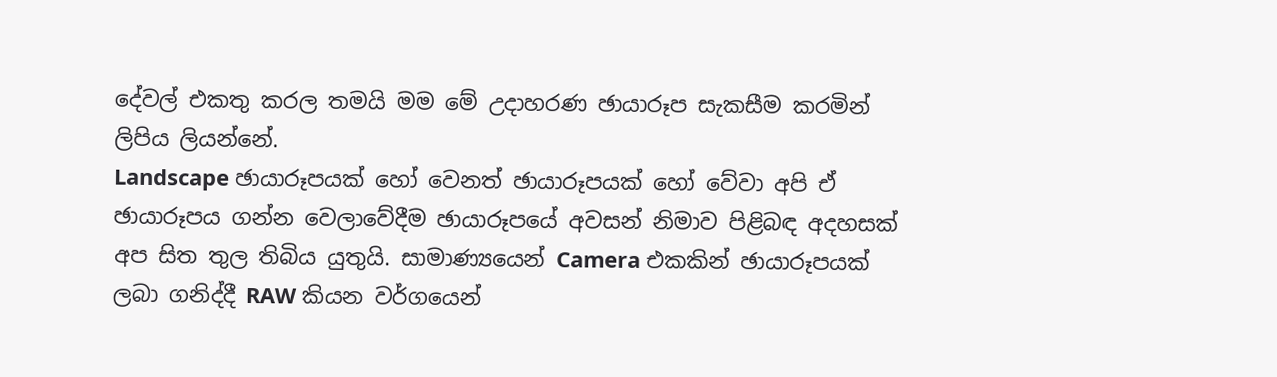දේවල් එකතු කරල තමයි මම මේ උදාහරණ ඡායාරූප සැකසීම කරමින් ලිපිය ලියන්නේ.
Landscape ඡායාරූපයක් හෝ වෙනත් ඡායාරූපයක් හෝ වේවා අපි ඒ ඡායාරූපය ගන්න වෙලාවේදීම ඡායාරූපයේ අවසන් නිමාව පිළිබඳ අදහසක් අප සිත තුල තිබිය යුතුයි. සාමාණ්‍යයෙන් Camera එකකින් ඡායාරූපයක් ලබා ගනිද්දී RAW කියන වර්ගයෙන්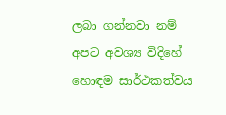ලබා ගන්නවා නම් අපට අවශ්‍ය විදිහේ හොඳම සාර්ථකත්වය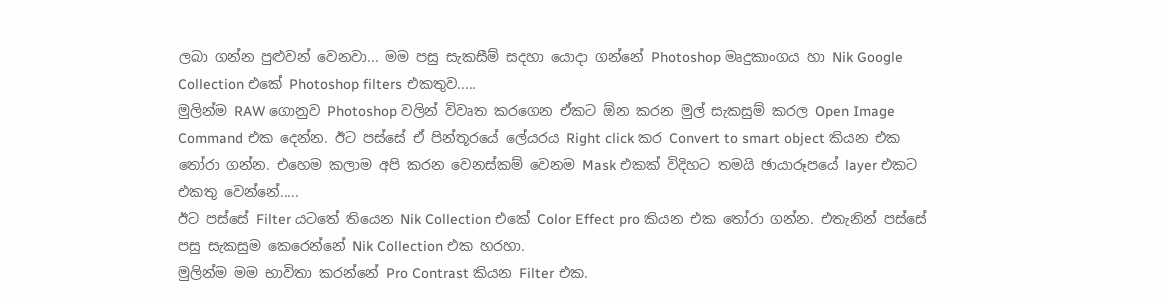ලබා ගන්න පුළුවන් වෙනවා... මම පසු සැකසීම් සදහා යොදා ගන්නේ Photoshop මෘදුකාංගය හා Nik Google Collection එකේ Photoshop filters එකතුව.....
මුලින්ම RAW ගොනුව Photoshop වලින් විවෘත කරගෙන ඒකට ඕන කරන මුල් සැකසුම් කරල Open Image Command එක දෙන්න. ඊට පස්සේ ඒ පින්තූරයේ ලේයරය Right click කර Convert to smart object කියන එක තෝරා ගන්න. එහෙම කලාම අපි කරන වෙනස්කම් වෙනම Mask එකක් විදිහට තමයි ඡායාරූපයේ layer එකට එකතු වෙන්නේ.....
ඊට පස්සේ Filter යටතේ තියෙන Nik Collection එකේ Color Effect pro කියන එක තෝරා ගන්න. එතැනින් පස්සේ පසු සැකසුම කෙරෙන්නේ Nik Collection එක හරහා.
මුලින්ම මම භාවිතා කරන්නේ Pro Contrast කියන Filter එක.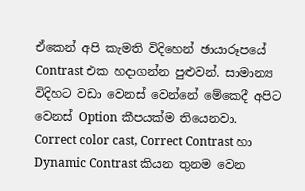ඒකෙන් අපි කැමති විදිහෙන් ඡායාරූපයේ Contrast එක හදාගන්න පුළුවන්. සාමාන්‍ය විදිහට වඩා වෙනස් වෙන්නේ මේකෙදී අපිට වෙනස් Option කීපයක්ම තියෙනවා. Correct color cast, Correct Contrast හා Dynamic Contrast කියන තුනම වෙන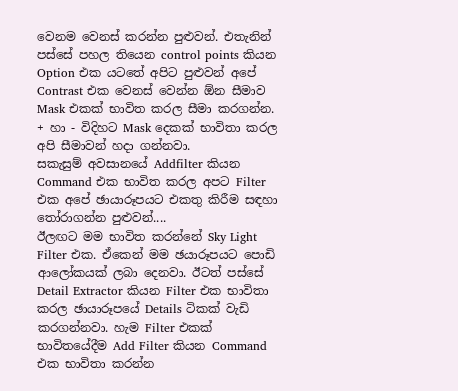වෙනම වෙනස් කරන්න පුළුවන්. එතැනින් පස්සේ පහල තියෙන control points කියන Option එක යටතේ අපිට පුළුවන් අපේ Contrast එක වෙනස් වෙන්න ඕන සීමාව Mask එකක් භාවිත කරල සීමා කරගන්න. + හා - විදිහට Mask දෙකක් භාවිතා කරල අපි සීමාවන් හදා ගන්නවා.
සකැසුම් අවසානයේ Addfilter කියන Command එක භාවිත කරල අපට Filter එක අපේ ඡායාරූපයට එකතු කිරීම සඳහා තෝරාගන්න පුළුවන්....
ඊලඟට මම භාවිත කරන්නේ Sky Light Filter එක. ඒකෙන් මම ඡයාරූපයට පොඩි ආලෝකයක් ලබා දෙනවා. ඊටත් පස්සේ Detail Extractor කියන Filter එක භාවිතා කරල ඡායාරූපයේ Details ටිකක් වැඩි කරගන්නවා. හැම Filter එකක් භාවිතයේදීම Add Filter කියන Command එක භාවිතා කරන්න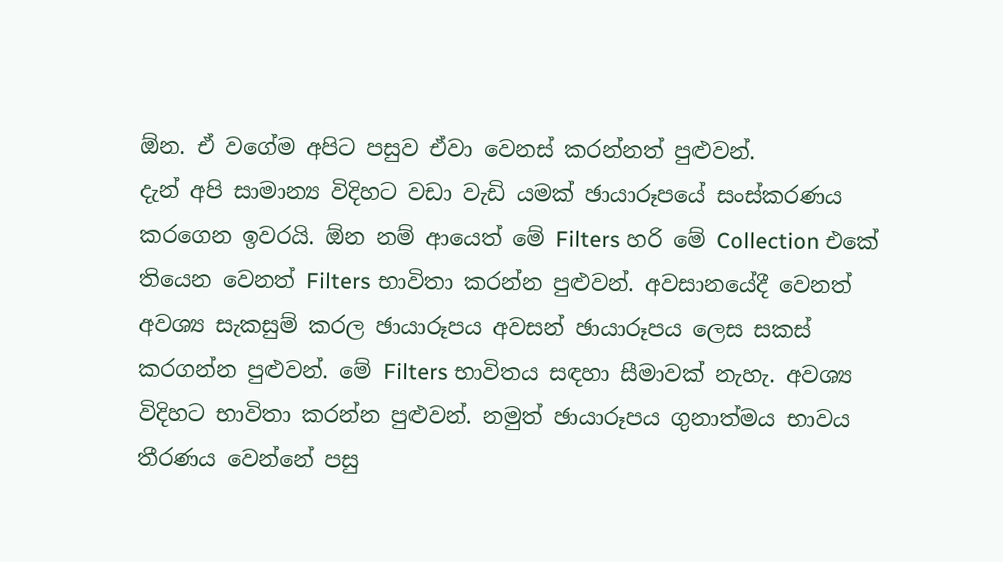ඕන. ඒ වගේම අපිට පසුව ඒවා වෙනස් කරන්නත් පුළුවන්.
දැන් අපි සාමාන්‍ය විදිහට වඩා වැඩි යමක් ඡායාරූපයේ සංස්කරණය කරගෙන ඉවරයි. ඕන නම් ආයෙත් මේ Filters හරි මේ Collection එකේ තියෙන වෙනත් Filters භාවිතා කරන්න පුළුවන්. අවසානයේදී වෙනත් අවශ්‍ය සැකසුම් කරල ඡායාරූපය අවසන් ඡායාරූපය ලෙස සකස් කරගන්න පුළුවන්. මේ Filters භාවිතය සඳහා සීමාවක් නැහැ. අවශ්‍ය විදිහට භාවිතා කරන්න පුළුවන්. නමුත් ඡායාරූපය ගුනාත්මය භාවය තීරණය වෙන්නේ පසු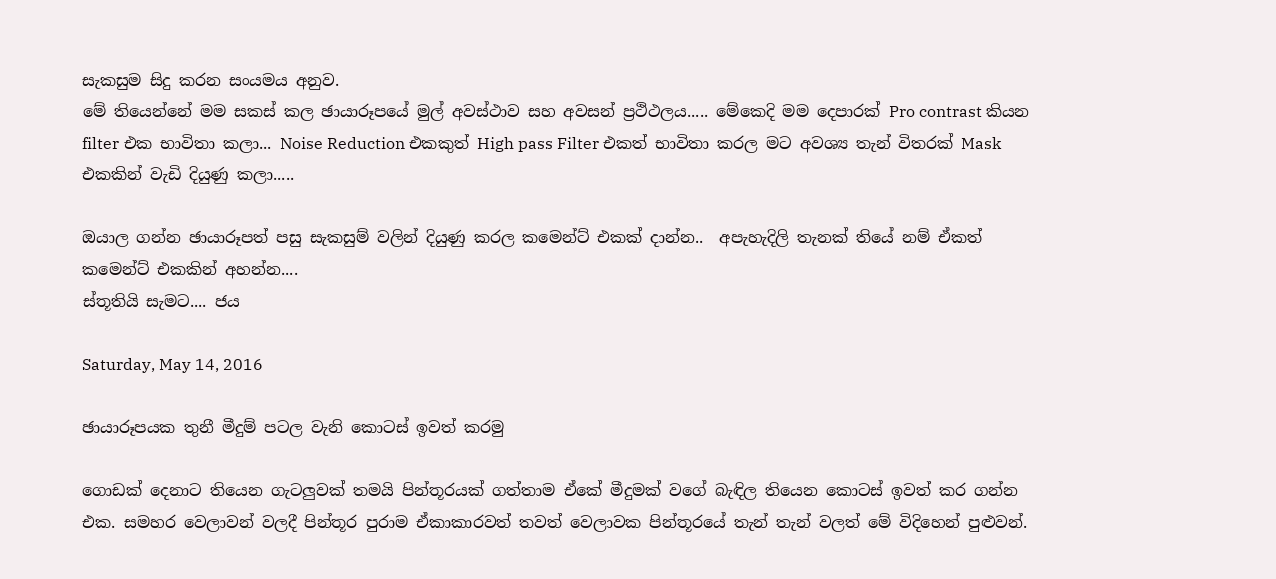සැකසුම සිදු කරන සංයමය අනුව.
මේ තියෙන්නේ මම සකස් කල ඡායාරූපයේ මුල් අවස්ථාව සහ අවසන් ප්‍රථිථලය..... මේකෙදි මම දෙපාරක් Pro contrast කියන filter එක භාවිතා කලා... Noise Reduction එකකුත් High pass Filter එකත් භාවිතා කරල මට අවශ්‍ය තැන් විතරක් Mask එකකින් වැඩි දියුණු කලා.....

ඔයාල ගන්න ඡායාරූපත් පසු සැකසුම් වලින් දියුණු කරල කමෙන්‍ට් එකක් දාන්න..  අපැහැදිලි තැනක් තියේ නම් ඒකත් කමෙන්ට් එකකින් අහන්න....
ස්තූතියි සැමට.... ජය

Saturday, May 14, 2016

ඡායාරූපයක තුනී මීදුම් පටල වැනි කොටස් ඉවත් කරමු

ගොඩක් දෙනාට තියෙන ගැටලුවක් තමයි පින්තූරයක් ගත්තාම ඒකේ මීදුමක් වගේ බැඳිල තියෙන කොටස් ඉවත් කර ගන්න එක. සමහර වෙලාවන් වලදී පින්තූර පුරාම ඒකාකාරවත් තවත් වෙලාවක පින්තූරයේ තැන් තැන් වලත් මේ විදිහෙන් පුළුවන්.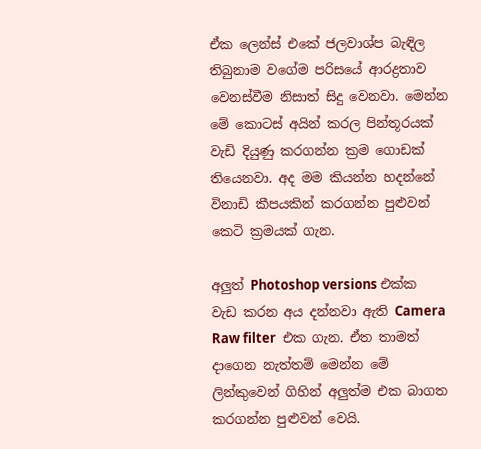ඒක ලෙන්ස් එකේ ජලවාශ්ප බැඳිල තිබුනාම වගේම පරිසයේ ආරද්‍රතාව වෙනස්වීම නිසාත් සිදු වෙනවා. මෙන්න මේ කොටස් අයින් කරල පින්තූරයක් වැඩි දියුණු කරගන්න ක්‍රම ගොඩක් තියෙනවා. අද මම කියන්න හදන්නේ විනාඩි කීපයකින් කරගන්න පුළුවන් කෙටි ක්‍රමයක් ගැන.

අලුත් Photoshop versions එක්ක වැඩ කරන අය දන්නවා ඇති Camera Raw filter  එක ගැන. ඒත තාමත් දාගෙන නැත්තම් මෙන්න මේ ලින්කුවෙන් ගිහින් අලුත්ම එක බාගත කරගන්න පුළුවන් වෙයි.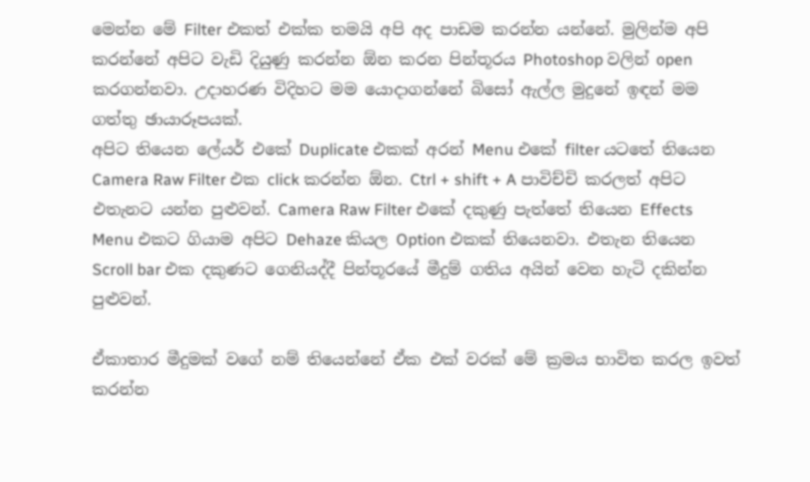මෙන්න මේ Filter එකත් එක්ක තමයි අපි අද පාඩම කරන්න යන්නේ. මුලින්ම අපි කරන්නේ අපිට ‍වැඩි දියුණු කරන්න ඕන කරන පින්තූරය Photoshop වලින් open කරගන්නවා. උදාහරණ විදිහට මම යොදාගන්නේ බිසෝ ඇල්ල මුදුනේ ඉඳන් මම ගත්තු ඡායාරූපයක්.
අපිට තියෙන ලේයර් එකේ Duplicate එකක් අරන් Menu එකේ filter යටතේ තියෙන Camera Raw Filter එක click කරන්න ඕන. Ctrl + shift + A පාවිච්චි කරලත් අපිට එතැනට යන්න පුළුවන්. Camera Raw Filter එකේ දකුණු පැත්තේ තියෙන Effects Menu එකට ගියාම අපිට Dehaze කියල Option එකක් තියෙනවා. එතැන තියෙන Scroll bar එක දකුණට ගෙනියද්දී පින්තූරයේ මීදුම් ගතිය අයින් වෙන හැටි දකින්න පුළුවන්.

ඒකාතාර මීදුමක් වගේ නම් තියෙන්නේ ඒක ‍එක් වරක් මේ ක්‍රමය භාවිත කරල ඉවත් කරන්න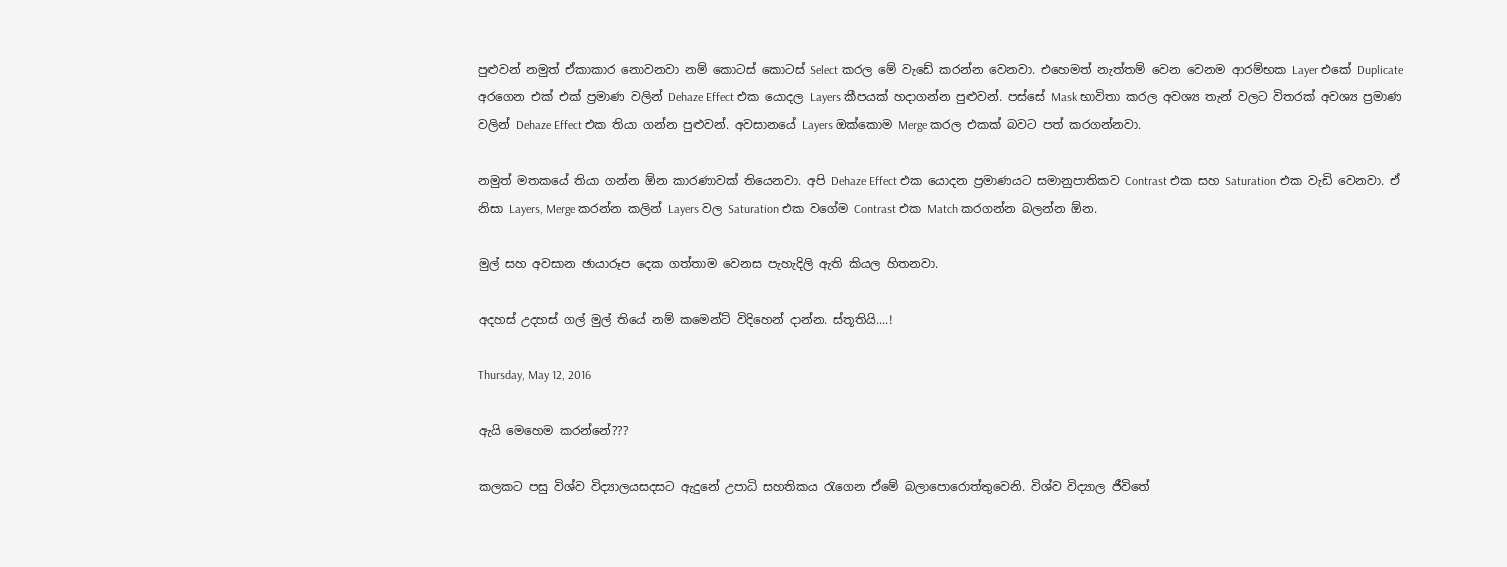පුළුවන් නමුත් ඒකාකාර නොවනවා නම් කොටස් කොටස් Select කරල මේ වැඩේ කරන්න වෙනවා. එ‍හෙමත් නැත්තම් වෙන වෙනම ආරම්භක Layer එකේ Duplicate අරගෙන එක් එක් ප්‍රමාණ වලින් Dehaze Effect එක යොදල Layers කීපයක් හදාගන්න පුළුවන්. පස්සේ Mask භාවිතා කරල අවශ්‍ය තැන් වලට විතරක් අවශ්‍ය ප්‍රමාණ වලින් Dehaze Effect එක තියා ගන්න පුළුවන්. අවසානයේ Layers ඔක්කොම Merge කරල එකක් බවට පත් කරගන්නවා.

නමුත් මතකයේ තියා ගන්න ඕන කාරණාවක් තියෙනවා. අපි Dehaze Effect එක යොදන ප්‍රමාණයට සමානුපාතිකව Contrast එක සහ Saturation එක වැඩි වෙනවා. ඒ නිසා Layers, Merge කරන්න කලින් Layers වල Saturation එක වගේම Contrast එක Match කරගන්න බලන්න ඕන.

මුල් සහ අවසාන ඡායාරූප දෙක ගත්තාම වෙනස පැහැදිලි ඇති කියල හිතනවා.

අදහස් උදහස් ගල් මුල් තියේ නම් කමෙන්ට් විදිහෙන් දාන්න. ස්තූතියි....!

Thursday, May 12, 2016

ඇයි මෙහෙම කරන්නේ???

කලකට පසු විශ්ව විද්‍යාලයසදසට ඇදුනේ උපාධි සහතිකය රැගෙන ඒමේ බලාපොරොත්තුවෙනි. විශ්ව විද්‍යාල ජීවිතේ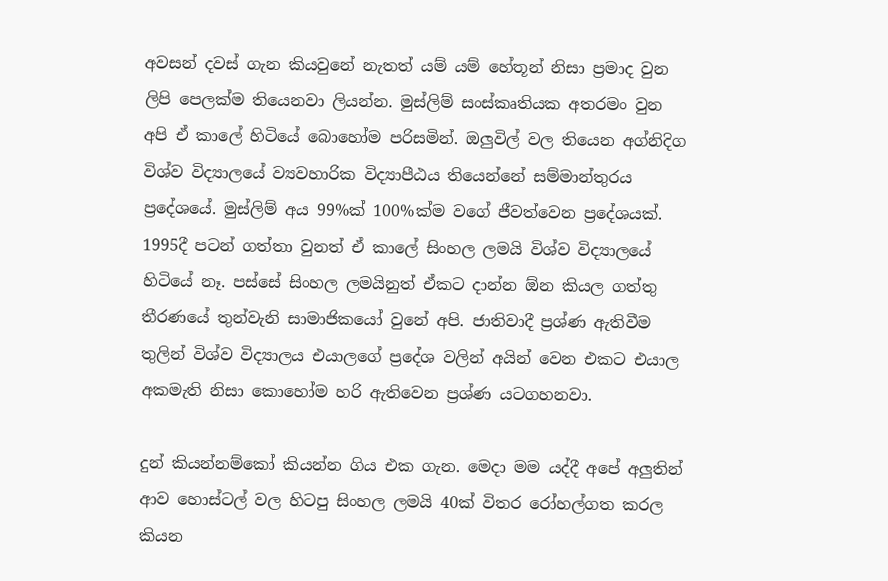අවසන් දවස් ගැන කියවුනේ නැතත් යම් යම් හේතූන් නිසා ප්‍රමාද වුන ලිපි පෙලක්ම තියෙනවා ලියන්න. මුස්ලිම් සංස්කෘතියක අතරමං වුන අපි ඒ කාලේ හිටියේ බොහෝම පරිසමින්. ඔලුවිල් වල තියෙන අග්නිදිග විශ්ව විද්‍යාලයේ ව්‍යවහාරික විද්‍යාපීඨය තියෙන්නේ සම්මාන්තුරය ප්‍රදේශයේ. මුස්ලිම් අය 99%ක් 100%ක්ම වගේ ජීවත්වෙන ප්‍රදේශයක්. 1995දී පටන් ගත්තා වුනත් ඒ කාලේ සිංහල ලමයි විශ්ව විද්‍යාලයේ හිටියේ නෑ. පස්සේ සිංහල ලමයිනුත් ඒකට දාන්න ඕන කියල ගත්තු තීරණයේ තුන්වැනි සාමාජිකයෝ වුනේ අපි. ජාතිවාදී ප්‍රශ්ණ ඇතිවීම තුලින් විශ්ව විද්‍යාලය එයාලගේ ප්‍රදේශ වලින් අයින් වෙන එකට එයාල අකමැති නිසා කොහෝම හරි ඇතිවෙන ප්‍රශ්ණ යටගහනවා.

දුන් කියන්නම්කෝ කියන්න ගිය එක ගැන. මෙදා මම යද්දී අපේ අලුතින් ආව හොස්ටල් වල හිටපු සිංහල ලමයි 40ක් විතර රෝහල්ගත කරල කියන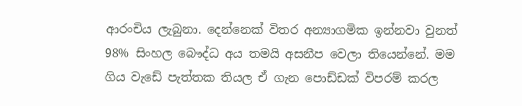ආරංචිය ලැබුනා. දෙන්නෙක් විතර අන්‍යාගමික ඉන්නවා වුනත් 98% සිංහල බෞද්ධ අය තමයි අසනීප වෙලා තියෙන්නේ. මම ගිය වැඩේ පැත්තක තියල ඒ ගැන පොඩ්ඩක් විපරම් කරල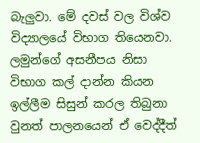බැලුවා. මේ දවස් වල විශ්ව විද්‍යාලයේ විභාග තියෙනවා. ලමුන්ගේ අසනීපය නිසා විභාග කල් දාන්න කියන ඉල්ලීම සිසුන් කරල තිබුනා වුනත් පාලනයෙන් ඒ වෙද්දීත්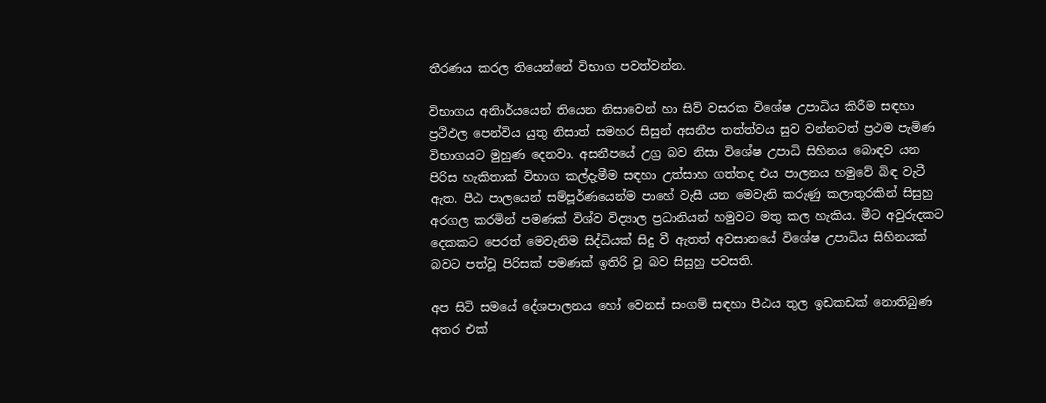තීරණය කරල තියෙන්නේ විභාග පවත්වන්න.

විභාගය අනිාර්යයෙන් තියෙන නිසාවෙන් හා සිව් වසරක විශේෂ උපාධිය කිරීම සඳහා ප්‍රථිඵල පෙන්විය යුතු නිසාත් සමහර සිසුන් අසනීප තත්ත්වය ‍සුව වන්නටත් ප්‍රථම පැමිණ විභාගයට මුහුණ දෙනවා. අසනීපයේ උග්‍ර බව නිසා විශේෂ උපාධි සිහිනය බොඳව යන පිරිස හැකිතාක් විභාග කල්දැමීම සඳහා උත්සාහ ගත්තද එය පාලනය හමුවේ බිඳ වැටී ඇත. පීඨ පාලයෙන් සම්පූර්ණයෙන්ම පාහේ වැසී යන මෙවැනි කරුණු කලාතුරකින් සිසුහු අරගල කරමින් පමණක් විශ්ව විද්‍යාල ප්‍රධානියන් හමුවට මතු කල හැකිය. මීට අවුරුදකට දෙකකට පෙරත් මෙවැනිම සිද්ධියක් සිදු වී ඇතත් අවසානයේ විශේෂ උපාධිය සිහිනයක් බවට පත්වූ පිරිසක් පමණක් ඉතිරි වූ බව සිසුහු පවසති.

අප සිටි සමයේ දේශපාලනය ‍හෝ වෙනස් සංගම් සඳහා පීඨය තුල ඉඩකඩක් නොතිබුණ අතර එක්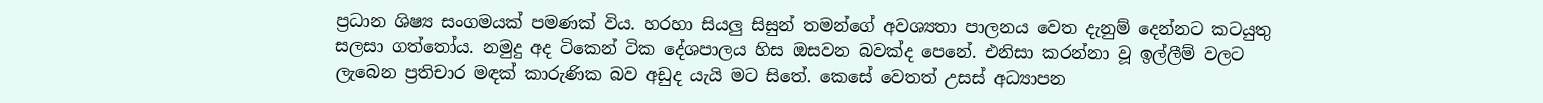ප්‍රධාන ශිෂ්‍ය සංගමයක් පමණක් විය. හරහා සියලු සිසුන් තමන්ගේ අවශ්‍යතා පාලනය වෙත දැනුම් දෙන්නට කටයුතු සලසා ගත්තෝය. නමුදු අද ටිකෙන් ටික දේශපාලය හිස ‍ඔසවන බවක්ද පෙනේ. එනිසා කරන්නා වූ ඉල්ලීම් වලට ලැබෙන ප්‍රතිචාර මඳක් කාරුණික බව අඩුද යැයි මට සිතේ. කෙසේ වෙතත් උසස් අධ්‍යාපන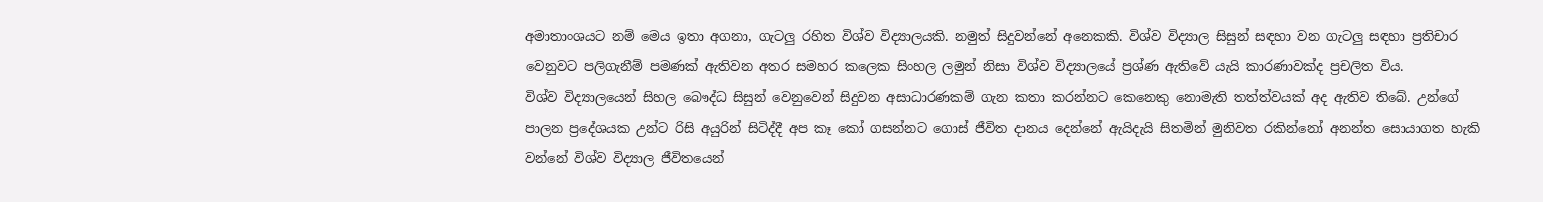අමාතාංශයට නම් මෙය ඉතා අගනා, ගැටලු රහිත විශ්ව විද්‍යාලයකි. නමුත් සිදුවන්නේ අනෙකකි. විශ්ව විද්‍යාල සිසුන් සඳහා වන ගැටලු සඳහා ප්‍රතිචාර වෙනුවට පලිගැනීම් පමණක් ඇතිවන අතර සමහර කලෙක සිංහල ලමුන් නිසා විශ්ව විද්‍යාලයේ ප්‍රශ්ණ ඇතිවේ යැයි කාරණාවක්ද ප්‍රචලිත විය.
විශ්ව විද්‍යාලයෙන් සිහල බෞද්ධ සිසුන් වෙනුවෙන් සිදුවන අසාධාරණකම් ගැන කතා කරන්නට කෙනෙකු නොමැති තත්ත්වයක් අද ඇතිව තිබේ. උන්ගේ පාලන ප්‍රදේශයක උන්ට රිසි අයුරින් සිටිද්දී අප කෑ කෝ ගසන්නට ගොස් ජීවිත දානය දෙන්නේ ඇයිදැයි සිතමින් මුනිවත රකින්නෝ අනන්ත සොයාගත හැකි වන්නේ විශ්ව විද්‍යාල ජීවිතයෙන්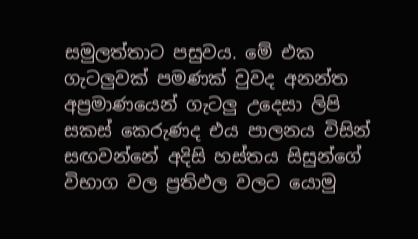සමුලත්තාට පසුවය. මේ එක ගැටලුවක් පමණක් වුවද අනන්ත අප්‍රමාණයෙන් ගැටලු උදෙසා ලිපි සකස් කෙරුණද එය පාලනය විසින් සඟවන්නේ අදිසි හස්තය සිසුන්ගේ විභාග වල ප්‍රතිඵල වලට යොමු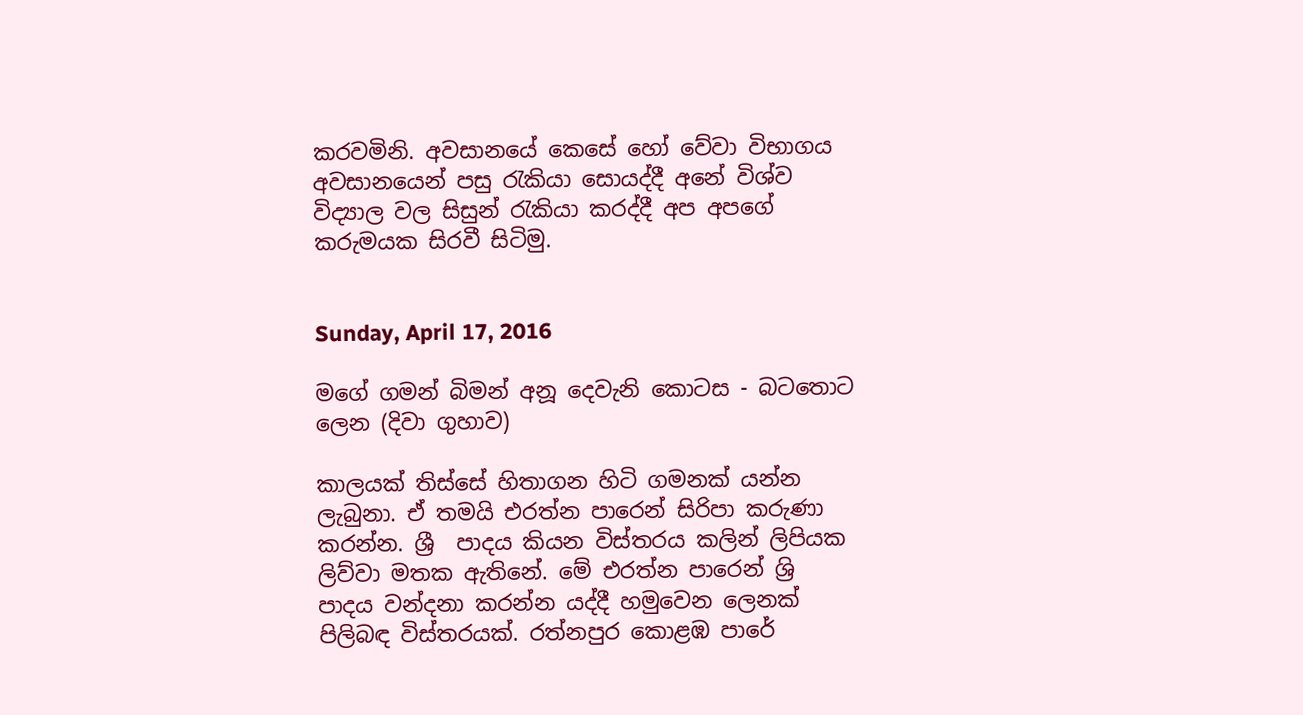කරවමිනි. අවසානයේ කෙසේ හෝ වේවා විභාගය අවසානයෙන් පසු රැකියා සොයද්දී අනේ විශ්ව විද්‍යාල වල සිසුන් රැකියා කරද්දී අප අපගේ කරුමයක සිරවී සිටිමු.


Sunday, April 17, 2016

මගේ ගමන් බිමන් අනූ දෙවැනි කොටස - බටතොට ලෙන (දිවා ගුහාව)

කාලයක් තිස්සේ හිතාගන හිටි ගමනක් යන්න ලැබුනා. ඒ තමයි එරත්න පාරෙන් සිරිපා කරුණා කරන්න. ශ්‍රී  පාදය කියන විස්තරය කලින් ලිපියක ලිව්වා මතක ඇතිනේ. මේ එරත්න පාරෙන් ශ්‍රි පාදය වන්දනා කරන්න යද්දී හමුවෙන ලෙනක් පිලිබඳ විස්තරයක්. රත්නපුර කොළඹ පාරේ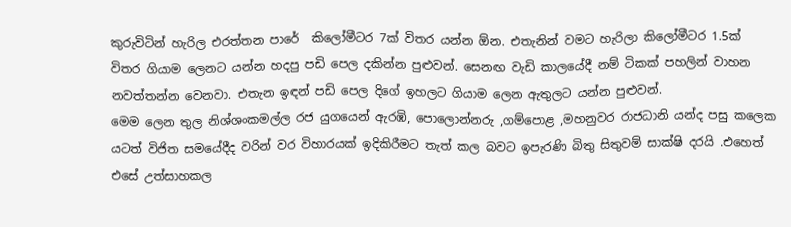කුරුවිටින් හැරිල එරත්තන පාරේ  කිලෝමීටර 7ක් විතර යන්න ඕන. එතැනින් වමට හැරිලා ‍කිලෝමීටර 1.5ක් විතර ගියාම ලෙනට යන්න හදපු පඩි පෙල දකින්න පුළුවන්. සෙනඟ වැඩි කාලයේදී නම් ටිකක් පහලින් වාහන නවත්තන්න වෙනවා. එතැන ඉඳන් පඩි පෙල දිගේ ඉහලට ගියාම ලෙන ඇතුලට යන්න පුළුවන්.
මෙම ලෙන තුල නිශ්ශංකමල්ල රජ යුගයෙන් ඇරඹි, පොලොන්නරු ,ගම්පොළ ,මහනුවර රාජධානි යන්ද පසු කලෙක යටත් විජිත සමයේදීද වරින් වර විහාරයක් ඉදිකිරීමට තැත් කල බවට ඉපැරණි බිතු සිතුවම් සාක්ෂි දරයි .එහෙත් එසේ උත්සාහකල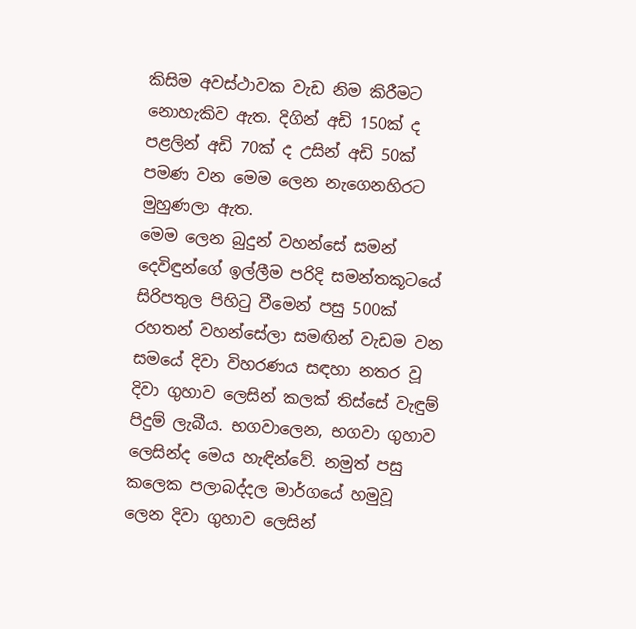කිසිම අවස්ථාවක වැඩ නිම කිරීමට නොහැකිව ඇත. දිගින් අඩි 150ක් ද පළලින් අඩි 70ක් ද උසින් අඩි 50ක් පමණ වන මෙම ලෙන නැගෙනහිරට මුහුණලා ඇත.
මෙම ලෙන බුදුන් වහන්සේ සමන් දෙවිඳුන්ගේ ඉල්ලීම පරිදි සමන්තකූටයේ සිරිපතුල පිහිටු වීමෙන් පසු 500ක් රහතන් වහන්සේලා සමඟින් වැඩම වන සමයේ දිවා විහරණය සඳහා නතර වූ දිවා ගුහාව ලෙසින් කලක් තිස්සේ වැඳුම් පිදුම් ලැබීය. භගවාලෙන, භගවා ගුහාව ලෙසින්ද මෙය හැඳින්වේ. නමුත් පසු කලෙක පලාබද්දල මාර්ගයේ හමුවූ ලෙන දිවා ගුහාව ලෙසින්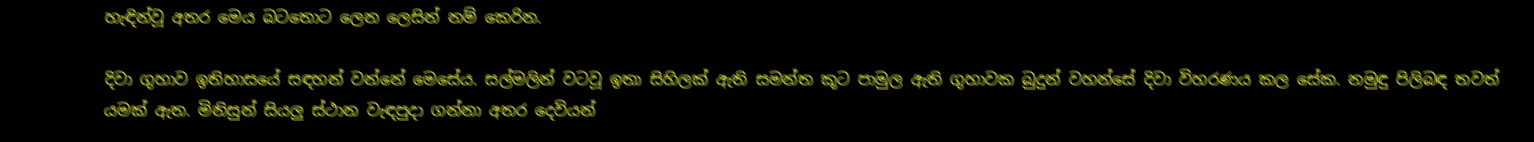හැඳින්වූ අතර මෙය බටතොට ලෙන ලෙසින් නම් කෙරින.

දිවා ගුහාව ඉතිහාසයේ සඳහන් වන්නේ මෙසේය. සල්මලින් වටවූ ඉතා සිහිලක් ඇති සමන්ත කූට පාමුල ඇති ගුහාවක බුදුන් වහන්සේ දිවා විහරණය කල සේක. නමුඳු පිලිබඳ තවත් යමක් ඇත. මිනිසුන් සියලු ස්ථාන වැඳපුදා ගන්නා අතර දෙවියන්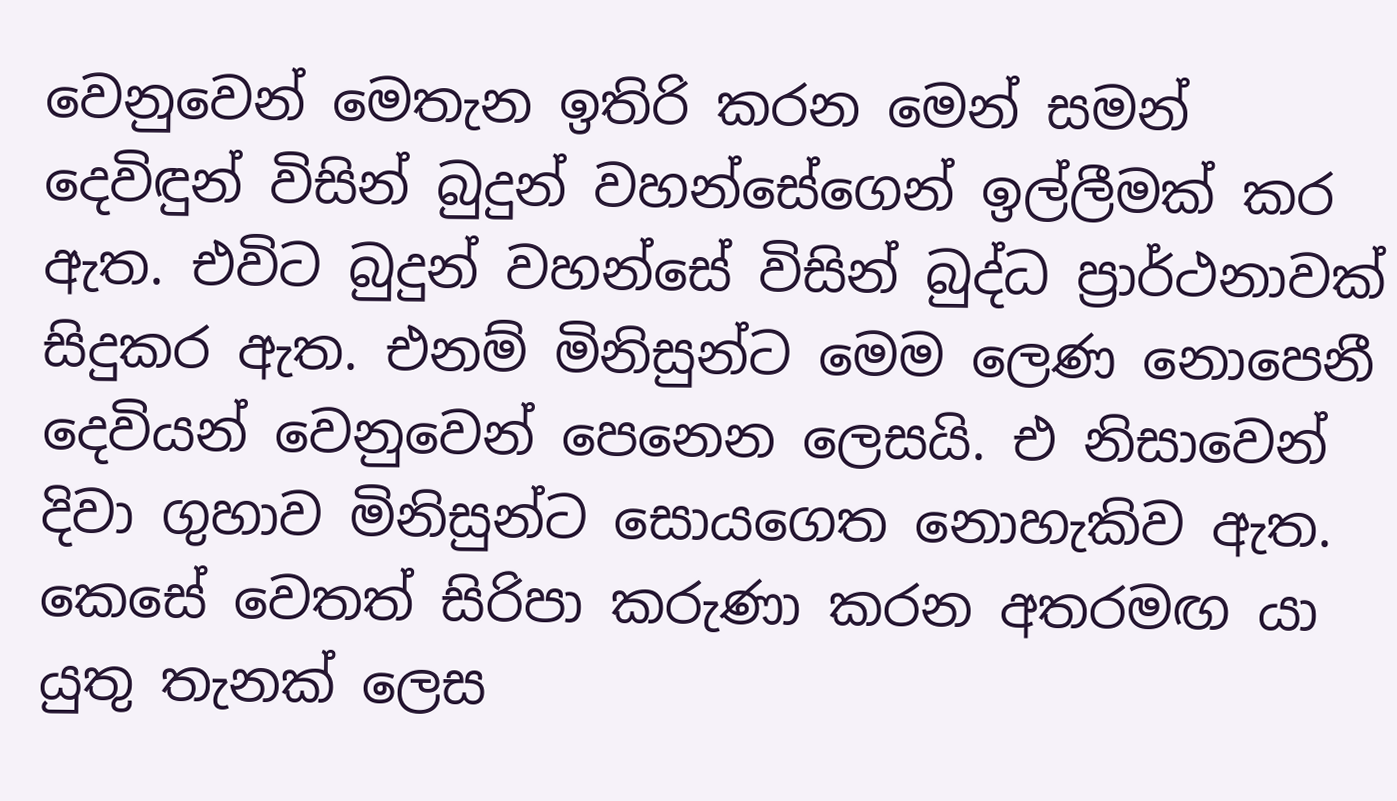වෙනුවෙන් මෙතැන ඉතිරි කරන මෙන් සමන් දෙවිඳුන් විසින් බුදුන් වහන්සේගෙන් ඉල්ලීමක් කර ඇත. එවිට බුදුන් වහන්සේ විසින් බුද්ධ ප්‍රාර්ථනාවක් සිදුකර ඇත. එනම් මිනිසුන්ට මෙම ලෙණ නෙ‍ාපෙනී දෙවියන් වෙනුවෙන් පෙනෙන ලෙසයි. එ නිසාවෙන් දිවා ගුහාව මිනිසුන්ට සොයගෙත නොහැකිව ඇත. කෙසේ වෙතත් සිරිපා කරුණා කරන අතරමඟ යා යුතු තැනක් ලෙස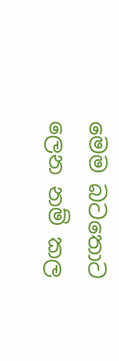මෙම බටතොට ලෙන නම් කල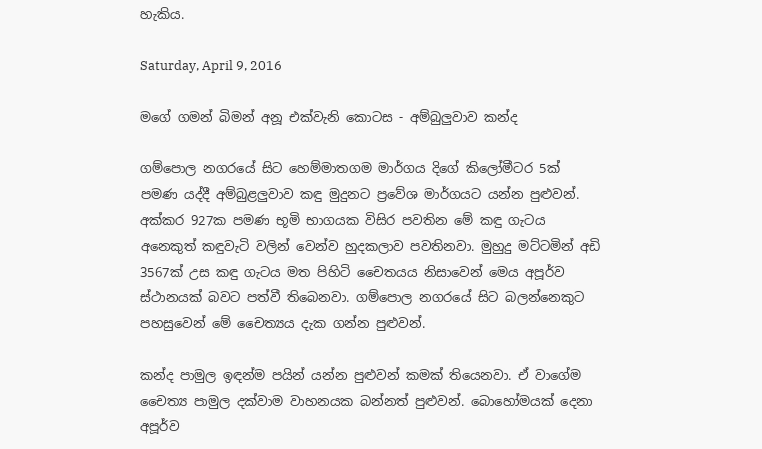හැකිය.

Saturday, April 9, 2016

මගේ ගමන් බිමන් අනූ එක්වැනි කොටස - අම්බුලුවාව කන්ද

ගම්පොල නගරයේ සිට හෙම්මාතගම මාර්ගය දිගේ කිලෝමීටර 5ක් පමණ යද්දී අම්බුළලුවාව කඳු මුදුනට ප්‍රවේශ මාර්ගයට යන්න පුළුවන්. අක්කර 927ක පමණ භූමි භාගයක විසිර පවතින මේ කඳු ගැටය අනෙකුත් කඳුවැටි වලින් වෙන්ව හුදකලාව පවතිනවා. මුහුදු මට්ටමින් අඩි 3567ක් උස කඳු ගැටය මත පිහිටි චෛතයය නිසාවෙන් මෙය අපූර්ව ස්ථානයක් බවට පත්වී තිබෙනවා. ගම්පොල නගරයේ සිට බලන්නෙකුට පහසුවෙන් මේ චෛත්‍යය දැක ගන්න පුළුවන්.

කන්ද පාමුල ඉඳන්ම පයින් යන්න පුළුවන් කමක් තියෙනවා. ඒ වාගේම චෛත්‍ය පාමුල දක්වාම වාහනයක බන්නත් පුළුවන්. බොහෝමයක් දෙනා අපූර්ව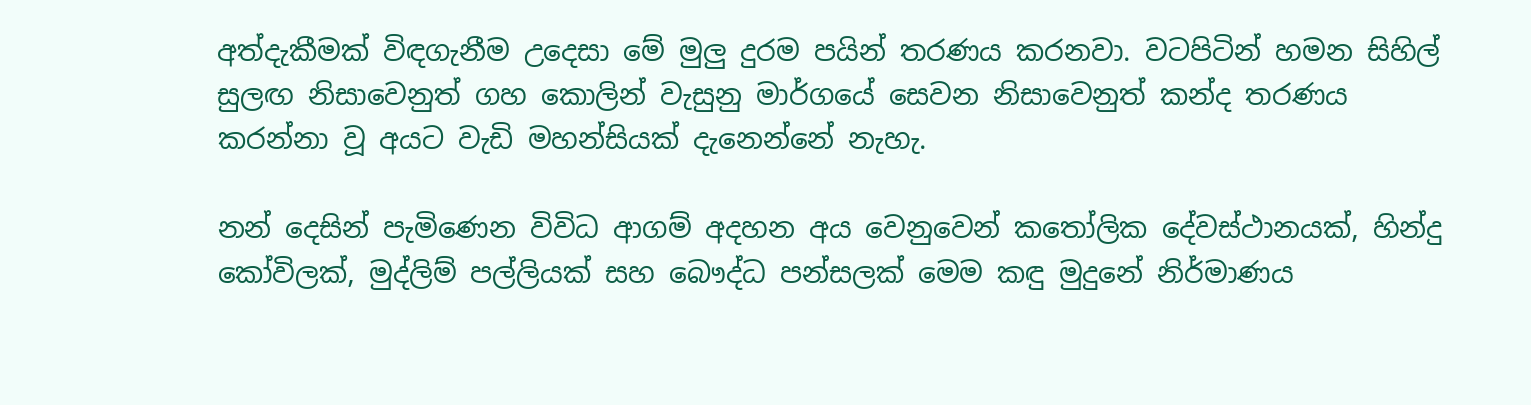අත්දැකීමක් විඳගැනීම උදෙසා මේ මුලු දුරම පයින් තරණය කරනවා. වටපිටින් හමන සිහිල් සුලඟ නිසාවෙනුත් ගහ කොලින් වැසුනු මාර්ගයේ සෙවන නිසාවෙනුත් කන්ද තරණය කරන්නා වූ අයට වැඩි මහන්සියක් දැනෙන්නේ නැහැ.

නන් දෙසින් පැමිණෙන විවිධ ආගම් අදහන අය වෙනුවෙන් කතෝලික දේවස්ථානයක්, හින්දු කෝවිලක්, මුද්ලිම් පල්ලියක් සහ බෞද්ධ පන්සලක් මෙම කඳු මුදුනේ නිර්මාණය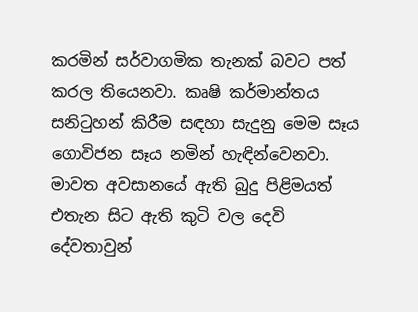කරමින් සර්වාගමික තැනක් බවට පත් කරල තියෙනවා. කෘෂි කර්මාන්තය සනිටුහන් කිරීම සඳහා සැදුනු මෙම සෑය ගොවිජන සෑය නමින් හැඳින්වෙනවා. මාවත අවසානයේ ඇති බුදු පිළිමයත් එතැන සිට ඇති කුටි වල දෙවි දේවතාවුන්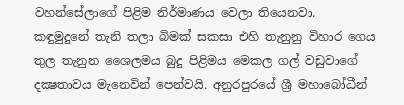වහන්සේලාගේ පිළිම නිර්මාණය වෙලා තියෙනවා.
කඳුමුදුනේ තැනි තලා බිමක් සකසා එහි තැනුනු විහාර ගෙය තුල තැනුන ශෛලමය බුදු පිළිමය මෙකල ගල් වඩුවාගේ දක්‍ෂතාවය මැනෙවින් පෙන්වයි. අනුරපුරයේ ශ්‍රී මහාබෝධීන්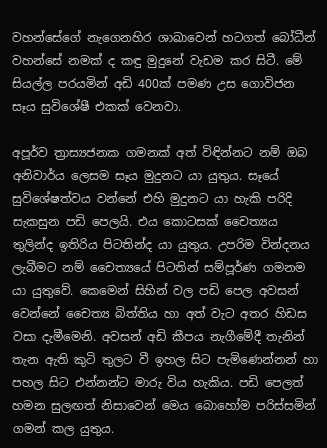වහන්සේගේ නැගෙනහිර ශාඛාවෙන් හටගත් බෝධීන් වහන්සේ නමක් ද කඳු මුදුනේ වැඩම කර සිටී. මේ සියල්ල පරයමින් අඩි 400ක් පමණ උස ගොවිජන  සෑය සුවිශේෂී එකක් වෙනවා.

අපූර්ව ත්‍රාස්‍යජනක ගමනක් අත් විඳින්නට නම් ඔබ අනිවාර්ය ලෙසම සෑය මුදුනට යා යුතුය. සෑයේ සුවිශේෂත්වය වන්නේ එහි මුදුනට යා හැකි පරිදි සැකසුන පඩි පෙලයි. එය කොටසක් චෛත්‍යය තුලින්ද ඉතිරිය පිටතින්ද යා යුතුය. උපරිම වින්දනය ලැබීමට නම් චෛත්‍යයේ පිටතින් සම්පූර්ණ ගමනම යා යුතුවේ. කෙමෙන් සිහින් වල පඩි පෙල අවසන් වෙන්නේ චෛත්‍ය බිත්තිය හා අත් වැට අතර හිඩස වසා දැමීමෙනි. අවසන් අඩි කීපය නැගීමේදී තැනින් තැන ඇති කුටි තුලට වී ඉහල සිට පැමිණෙන්නන් හා පහල සිට එන්නන්ට මාරු විය හැකිය. පඩි පෙලත් හමන සුලඟත් නිසාවෙන් මෙය බොහෝම පරිස්සමින් ගමන් කල යුතුය.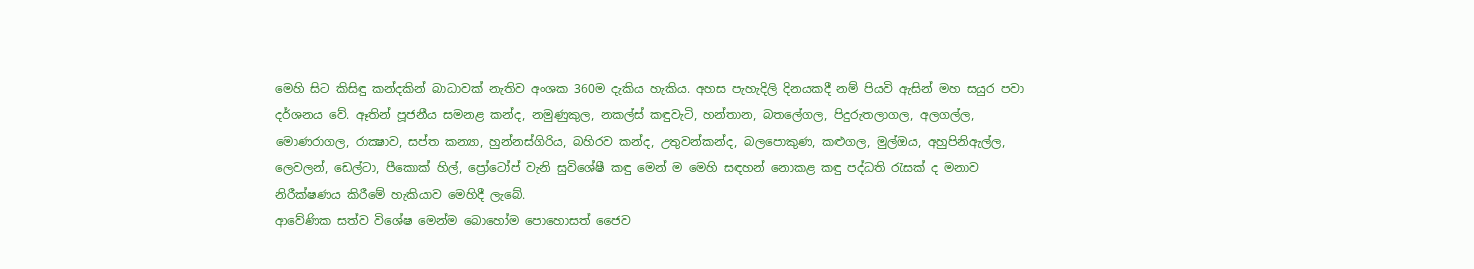මෙහි සිට කිසිඳු කන්දකින් බාධාවක් නැතිව අංශක 360ම දැකිය හැකිය. අහස පැහැදිලි දිනයකදී නම් පියවි ඇසින් මහ සයුර පවා දර්ශනය වේ. ඈතින් පූජනීය සමනළ කන්ද, නමුණුකුල, නකල්ස් කඳුවැටි, හන්තාන, බතලේගල, පිදුරුතලාගල, අලගල්ල, මොණරාගල, රාක්‍ෂාව, සප්ත කන්‍යා, හුන්නස්ගිරිය, බහිරව කන්ද, උතුවන්කන්ද, බලපොකුණ, කළුගල, මුල්ඔය, අහුපිනිඇල්ල, ලෙවලන්, ඩෙල්ටා, පීකොක් හිල්, ප්‍රෝටෝප් වැනි සුවිශේෂී කඳු මෙන් ම මෙහි සඳහන් නොකළ කඳු පද්ධති රැසක් ද මනාව නිරීක්ෂණය කිරීමේ හැකියාව මෙහිදී ලැබේ.
ආවේණික සත්ව විශේෂ මෙන්ම බොහෝම පොහොසත් ජෛව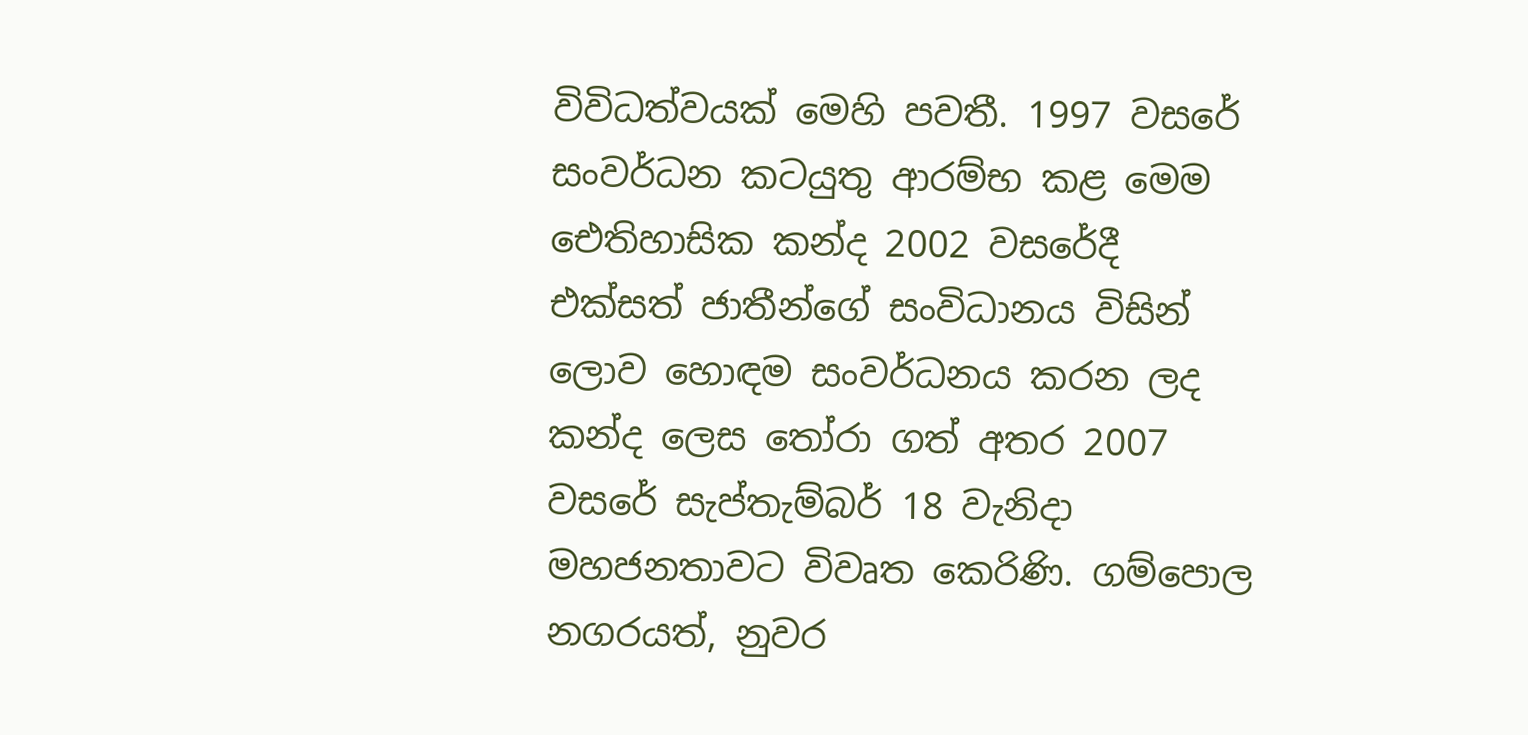විවිධත්වයක් මෙහි පවතී. 1997 වසරේ සංවර්ධන කටයුතු ආරම්භ කළ මෙම ඓතිහාසික කන්ද 2002 වසරේදී එක්සත් ජාතීන්ගේ සංවිධානය විසින් ලොව හොඳම සංවර්ධනය කරන ලද කන්ද ලෙස තෝරා ගත් අතර 2007 වසරේ සැප්තැම්බර් 18 වැනිදා මහජනතාවට විවෘත කෙරිණි. ගම්පොල නගරයත්, නුවර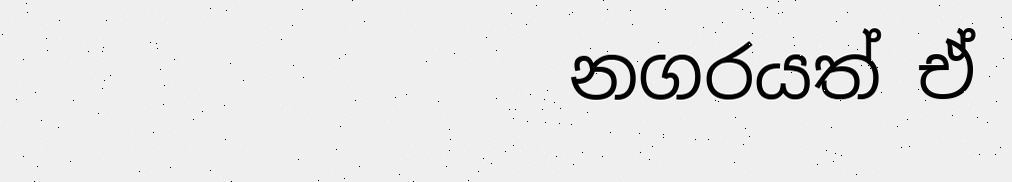නගරයත් ඒ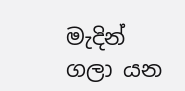මැදින් ගලා යන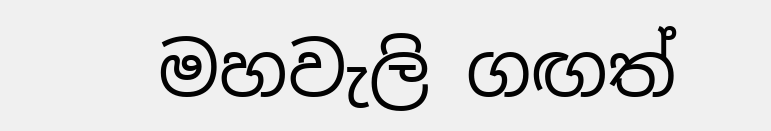මහවැලි ගඟත්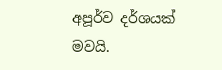අපූර්ව දර්ශයක් මවයි.